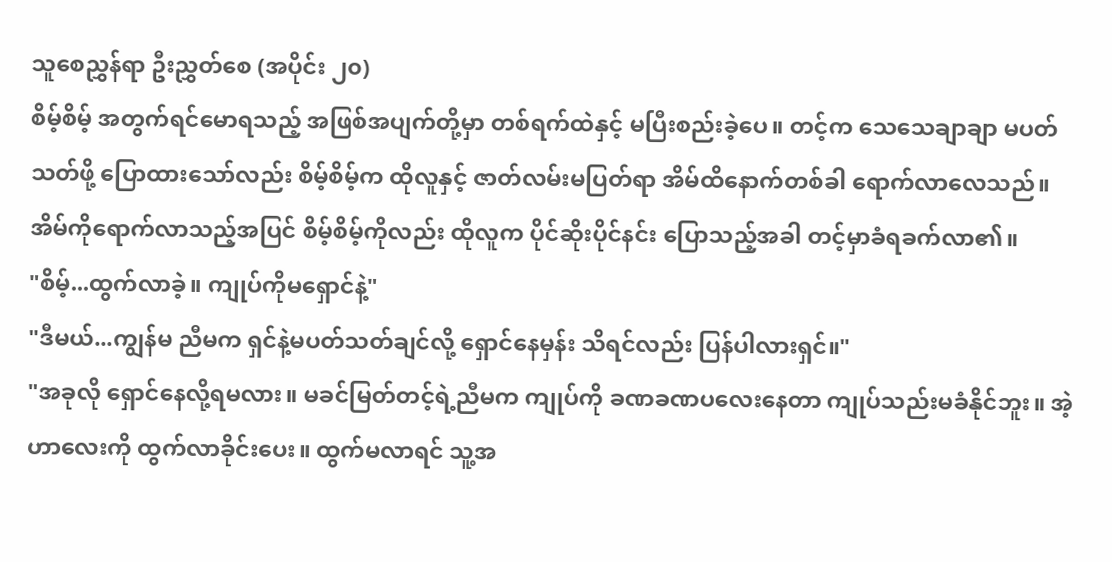သူစေညွှန်ရာ ဦးညွှတ်စေ (အပိုင်း ၂၀)
စိမ့်စိမ့် အတွက်ရင်မောရသည့် အဖြစ်အပျက်တို့မှာ တစ်ရက်ထဲနှင့် မပြီးစည်းခဲ့ပေ။ တင့်က သေသေချာချာ မပတ်သတ်ဖို့ ပြောထားသော်လည်း စိမ့်စိမ့်က ထိုလူနှင့် ဇာတ်လမ်းမပြတ်ရာ အိမ်ထိနောက်တစ်ခါ ရောက်လာလေသည်။
အိမ်ကိုရောက်လာသည့်အပြင် စိမ့်စိမ့်ကိုလည်း ထိုလူက ပိုင်ဆိုးပိုင်နင်း ပြောသည့်အခါ တင့်မှာခံရခက်လာ၏။
"စိမ့်...ထွက်လာခဲ့။ ကျုပ်ကိုမရှောင်နဲ့"
"ဒီမယ်...ကျွန်မ ညီမက ရှင်နဲ့မပတ်သတ်ချင်လို့ ရှောင်နေမှန်း သိရင်လည်း ပြန်ပါလားရှင်။"
"အခုလို ရှောင်နေလို့ရမလား။ မခင်မြတ်တင့်ရဲ့ညီမက ကျုပ်ကို ခဏခဏပလေးနေတာ ကျုပ်သည်းမခံနိုင်ဘူး။ အဲ့ဟာလေးကို ထွက်လာခိုင်းပေး။ ထွက်မလာရင် သူ့အ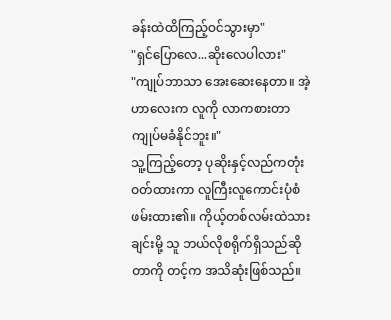ခန်းထဲထိကြည့်ဝင်သွားမှာ"
"ရှင်ပြောလေ...ဆိုးလေပါလား"
"ကျုပ်ဘာသာ အေးဆေးနေတာ။ အဲ့ဟာလေးက လူကို လာကစားတာ ကျုပ်မခံနိုင်ဘူး။"
သူ့ကြည့်တော့ ပုဆိုးနှင့်လည်ကတုံးဝတ်ထားကာ လူကြီးလူကောင်းပုံစံဖမ်းထား၏။ ကိုယ့်တစ်လမ်းထဲသားချင်းမို့ သူ ဘယ်လိုစရိုက်ရှိသည်ဆိုတာကို တင့်က အသိဆုံးဖြစ်သည်။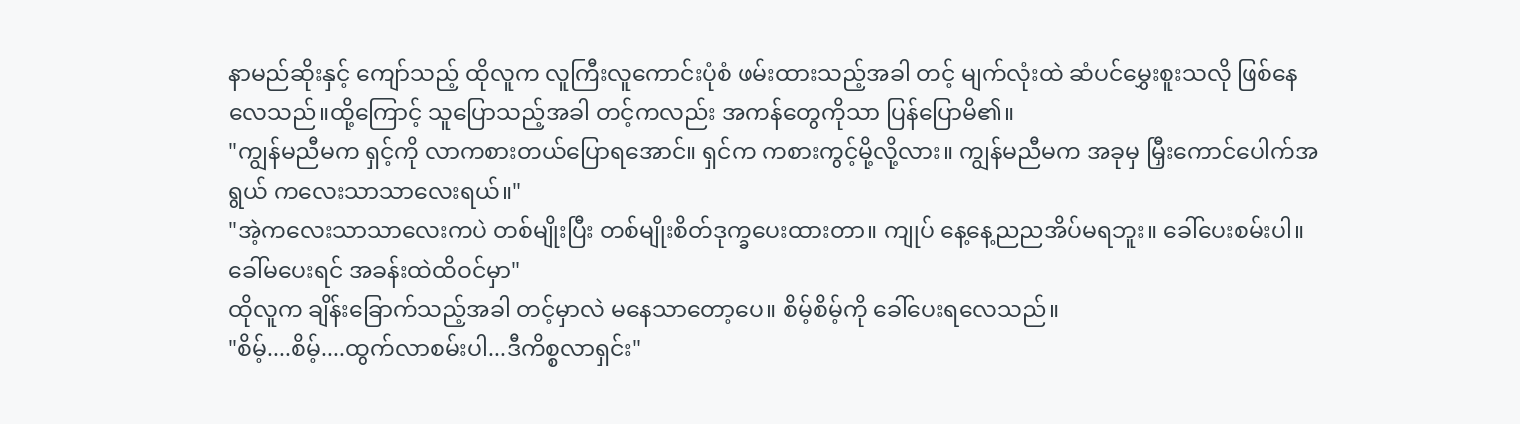နာမည်ဆိုးနှင့် ကျော်သည့် ထိုလူက လူကြီးလူကောင်းပုံစံ ဖမ်းထားသည့်အခါ တင့် မျက်လုံးထဲ ဆံပင်မွှေးစူးသလို ဖြစ်နေလေသည်။ထို့ကြောင့် သူပြောသည့်အခါ တင့်ကလည်း အကန်တွေကိုသာ ပြန်ပြောမိ၏။
"ကျွန်မညီမက ရှင့်ကို လာကစားတယ်ပြောရအောင်။ ရှင်က ကစားကွင့်မို့လို့လား။ ကျွန်မညီမက အခုမှ မြှီးကောင်ပေါက်အရွယ် ကလေးသာသာလေးရယ်။"
"အဲ့ကလေးသာသာလေးကပဲ တစ်မျိုးပြီး တစ်မျိုးစိတ်ဒုက္ခပေးထားတာ။ ကျုပ် နေ့နေ့ညညအိပ်မရဘူး။ ခေါ်ပေးစမ်းပါ။ ခေါ်မပေးရင် အခန်းထဲထိဝင်မှာ"
ထိုလူက ချိန်းခြောက်သည့်အခါ တင့်မှာလဲ မနေသာတော့ပေ။ စိမ့်စိမ့်ကို ခေါ်ပေးရလေသည်။
"စိမ့်....စိမ့်....ထွက်လာစမ်းပါ...ဒီကိစ္စလာရှင်း"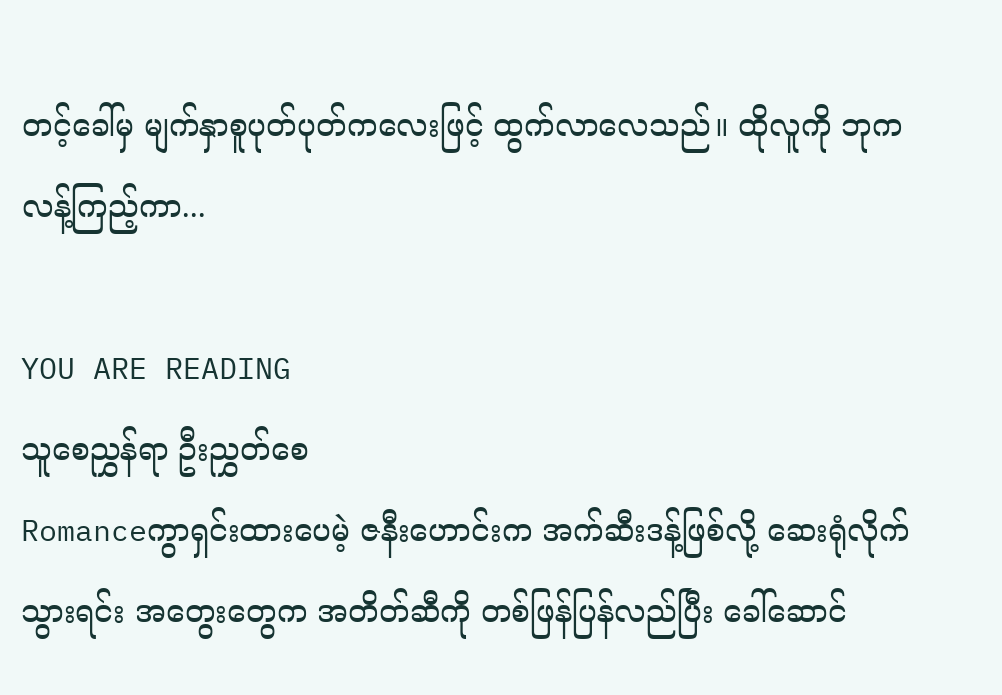တင့်ခေါ်မှ မျက်နှာစူပုတ်ပုတ်ကလေးဖြင့် ထွက်လာလေသည်။ ထိုလူကို ဘုကလန့်ကြည့်ကာ...

YOU ARE READING
သူစေညွှန်ရာ ဦးညွှတ်စေ
Romanceကွာရှင်းထားပေမဲ့ ဇနီးဟောင်းက အက်ဆီးဒန့်ဖြစ်လို့ ဆေးရုံလိုက်သွားရင်း အတွေးတွေက အတိတ်ဆီကို တစ်ဖြန်ပြန်လည်ပြီး ခေါ်ဆောင်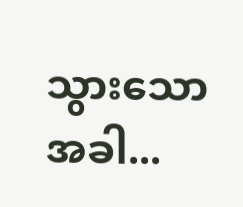သွားသောအခါ...